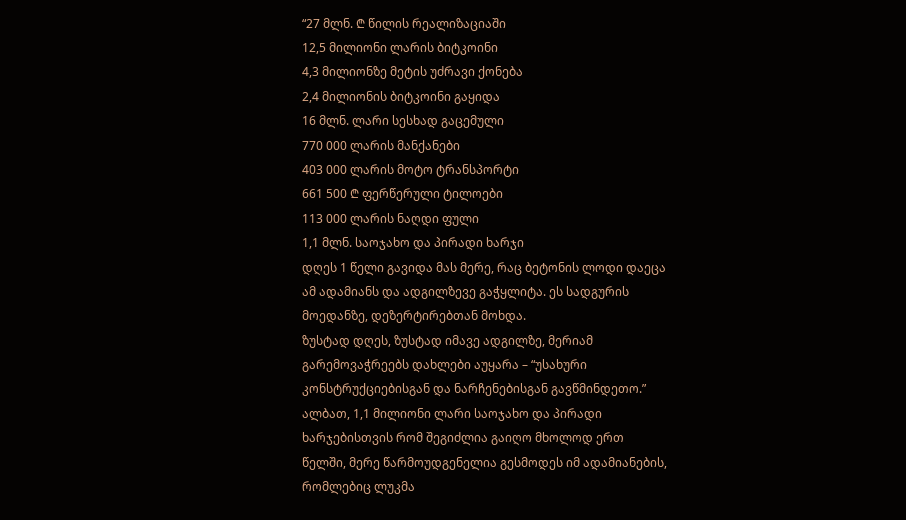“27 მლნ. ₾ წილის რეალიზაციაში
12,5 მილიონი ლარის ბიტკოინი
4,3 მილიონზე მეტის უძრავი ქონება
2,4 მილიონის ბიტკოინი გაყიდა
16 მლნ. ლარი სესხად გაცემული
770 000 ლარის მანქანები
403 000 ლარის მოტო ტრანსპორტი
661 500 ₾ ფერწერული ტილოები
113 000 ლარის ნაღდი ფული
1,1 მლნ. საოჯახო და პირადი ხარჯი
დღეს 1 წელი გავიდა მას მერე, რაც ბეტონის ლოდი დაეცა ამ ადამიანს და ადგილზევე გაჭყლიტა. ეს სადგურის მოედანზე, დეზერტირებთან მოხდა.
ზუსტად დღეს, ზუსტად იმავე ადგილზე, მერიამ გარემოვაჭრეებს დახლები აუყარა – “უსახური კონსტრუქციებისგან და ნარჩენებისგან გავწმინდეთო.”
ალბათ, 1,1 მილიონი ლარი საოჯახო და პირადი ხარჯებისთვის რომ შეგიძლია გაიღო მხოლოდ ერთ წელში, მერე წარმოუდგენელია გესმოდეს იმ ადამიანების, რომლებიც ლუკმა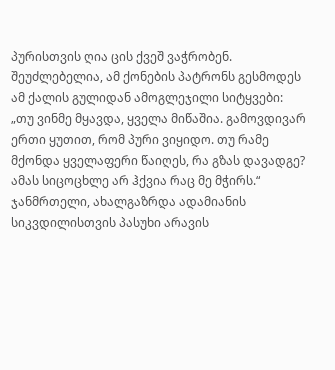პურისთვის ღია ცის ქვეშ ვაჭრობენ.
შეუძლებელია, ამ ქონების პატრონს გესმოდეს ამ ქალის გულიდან ამოგლეჯილი სიტყვები:
„თუ ვინმე მყავდა, ყველა მიწაშია. გამოვდივარ ერთი ყუთით, რომ პური ვიყიდო. თუ რამე მქონდა ყველაფერი წაიღეს, რა გზას დავადგე? ამას სიცოცხლე არ ჰქვია რაც მე მჭირს.“
ჯანმრთელი, ახალგაზრდა ადამიანის სიკვდილისთვის პასუხი არავის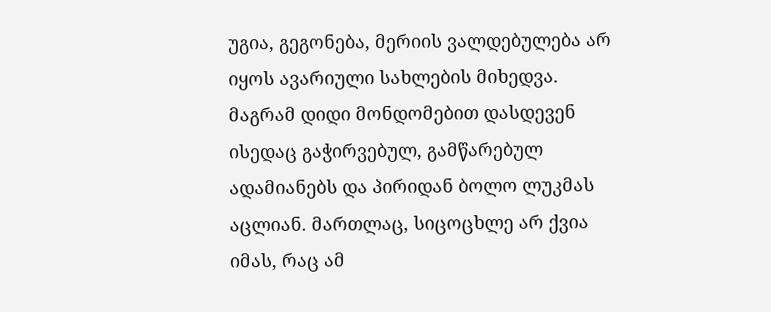უგია, გეგონება, მერიის ვალდებულება არ იყოს ავარიული სახლების მიხედვა.
მაგრამ დიდი მონდომებით დასდევენ ისედაც გაჭირვებულ, გამწარებულ ადამიანებს და პირიდან ბოლო ლუკმას აცლიან. მართლაც, სიცოცხლე არ ქვია იმას, რაც ამ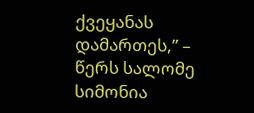ქვეყანას დამართეს,” – წერს სალომე სიმონია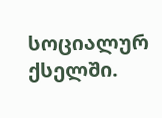სოციალურ ქსელში.